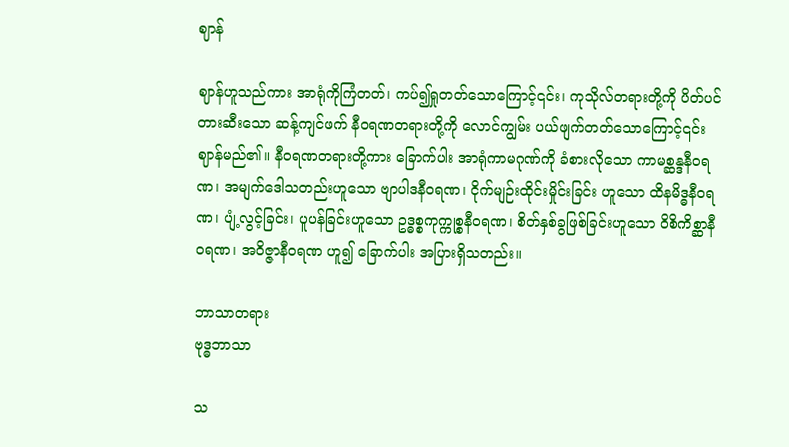ဈာန်

ဈာန်ဟူသည်ကား အာရုံကိုကြံတတ်၊ ကပ်၍ရှုတတ်သောကြောင့်၎င်း၊ ကုသိုလ်တရားတို့ကို ပိတ်ပင်တားဆီးသော ဆန့်ကျင်ဖက် နီဝရဏတရားတို့ကို လောင်ကျွမ်း ပယ်ဖျက်တတ်သောကြောင့်၎င်း ဈာန်မည်၏။ နီဝရဏတရားတို့ကား ခြောက်ပါး အာရုံကာမဂုဏ်ကို ခံစားလိုသော ကာမစ္ဆန္ဒနီဝရဏ၊ အမျက်ဒေါသတည်းဟူသော ဗျာပါဒနီဝရဏ၊ ငိုက်မျဉ်းထိုင်းမှိုင်းခြင်း ဟူသော ထိနမိဒ္ဓနီဝရဏ၊ ပျံ့လွင့်ခြင်း၊ ပူပန်ခြင်းဟူသော ဥဒ္ဓစ္စကုက္ကုစ္စနီဝရဏ၊ စိတ်နှစ်ခွဖြစ်ခြင်းဟူသော ဝိစိကိစ္ဆာနီ ဝရဏ၊ အဝိဇ္ဇာနီဝရဏ ဟူ၍ ခြောက်ပါး အပြားရှိသတည်း။

ဘာသာတရား
ဗုဒ္ဓဘာသာ

သ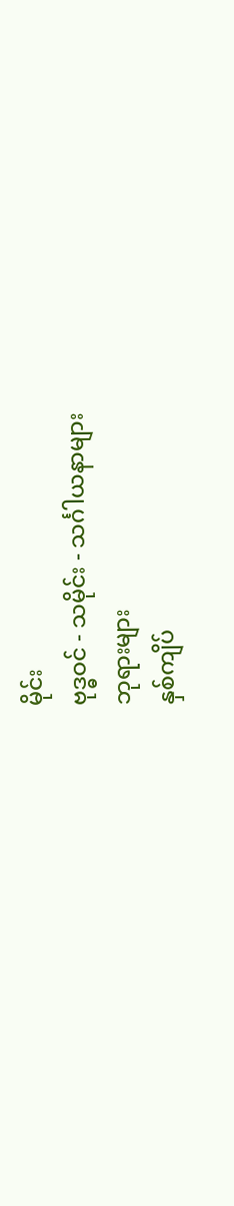မိုင်း
ဗုဒ္ဓဝင် - သမိုင်း - သင်္ဂါယနာများ
ဘုရားများ
နှစ်ကျိပ်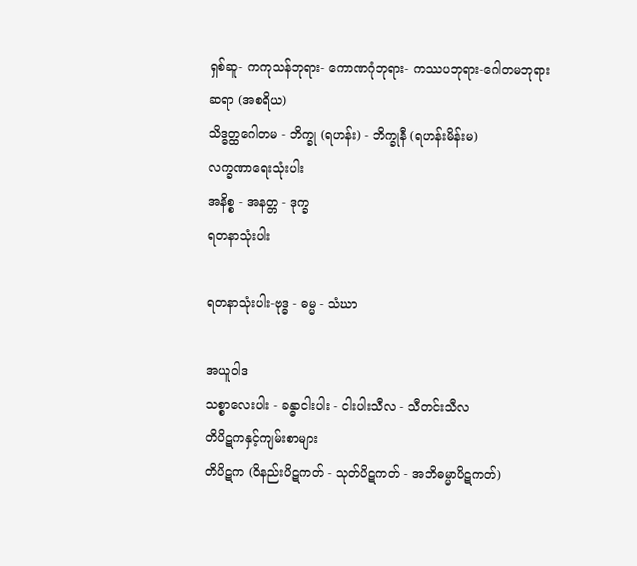ရှစ်ဆူ- ကကုသန်ဘုရား- ကောဏဂုံဘုရား- ကဿပဘုရား-ဂေါတမဘုရား
ဆရာ (အစရိယ)
သိဒ္ဓတ္ထဂေါတမ - ဘိက္ခု (ရဟန်း) - ဘိက္ခုနီ (ရဟန်းမိန်းမ)
လက္ခဏာရေးသုံးပါး
အနိစ္စ - အနတ္တ - ဒုက္ခ
ရတနာသုံးပါး

ရတနာသုံးပါး-ဗုဒ္ဓ - ဓမ္မ - သံဃာ

အယူဝါဒ
သစ္စာလေးပါး - ခန္ဓာငါးပါး - ငါးပါးသီလ - သီတင်းသီလ
တိပိဋကနှင့်ကျမ်းစာများ
တိပိဋက (ဝိနည်းပိဋကတ် - သုတ်ပိဋကတ် - အဘိဓမ္မာပိဋကတ်)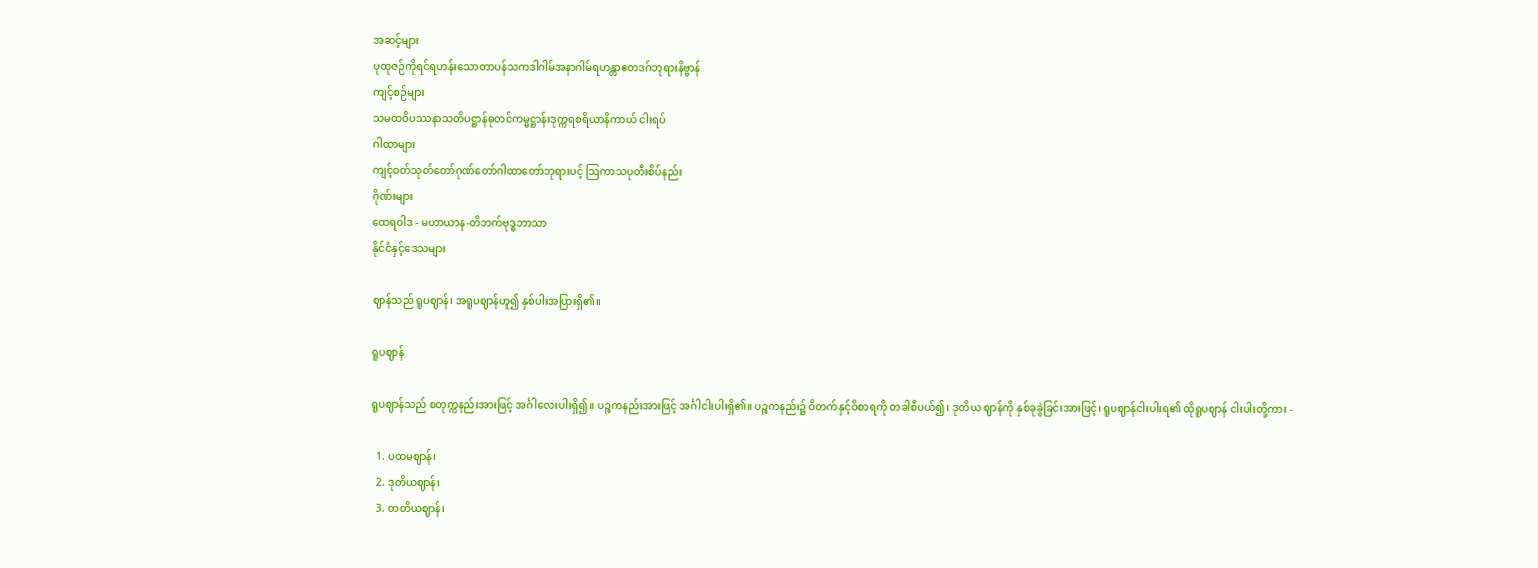အဆင့်များ
ပုထုဇဉ်ကိုရင်ရဟန်းသောတာပန်သကဒါဂါမ်အနာဂါမ်ရဟန္တာဧတဒဂ်ဘုရားနိဗ္ဗာန်
ကျင့်စဉ်များ
သမထဝိပဿနာသတိပဋ္ဌာန်ဓုတင်ကမ္မဋ္ဌာန်းဒုက္ကရစရိယာနိကာယ် ငါးရပ်
ဂါထာများ
ကျင့်ဝတ်သုတ်တော်ဂုဏ်တော်ဂါထာတော်ဘုရားပင့် ဩကာသပုတီးစိပ်နည်း
ဂိုဏ်းများ
ထေရဝါဒ - မဟာယာန-တိဘက်ဗုဒ္ဓဘာသာ
နိုင်ငံနှင့်ဒေသများ

ဈာန်သည် ရူပဈာန်၊ အရူပဈာန်ဟူ၍ နှစ်ပါးအပြားရှိ၏။

ရူပဈာန်

ရူပဈာန်သည် စတုက္ကနည်းအားဖြင့် အင်္ဂါလေးပါးရှိ၍။ ပဉ္စကနည်းအားဖြင့် အင်္ဂါငါးပါးရှိ၏။ ပဉ္စကနည်း၌ ဝိတက်နှင့်ဝိစာရကို တခါစီပယ်၍၊ ဒုတိယ ဈာန်ကို နှစ်ခုခွဲခြင်းအားဖြင့်၊ ရူပဈာန်ငါးပါးရ၏ ထိုရူပဈာန် ငါးပါးတို့ကား -

  1. ပထမဈာန်၊
  2. ဒုတိယဈာန်၊
  3. တတိယဈာန်၊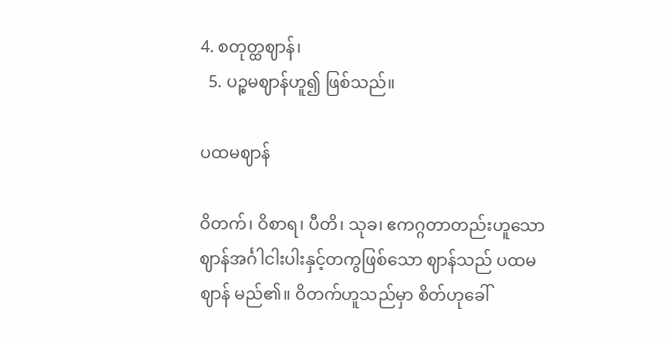4. စတုတ္ထဈာန်၊
  5. ပဉ္စမဈာန်ဟူ၍ ဖြစ်သည်။

ပထမဈာန်

ဝိတက်၊ ဝိစာရ၊ ပီတိ၊ သုခ၊ ဧကဂ္ဂတာတည်းဟူသော ဈာန်အင်္ဂါငါးပါးနှင့်တကွဖြစ်သော ဈာန်သည် ပထမဈာန် မည်၏။ ဝိတက်ဟူသည်မှာ စိတ်ဟုခေါ်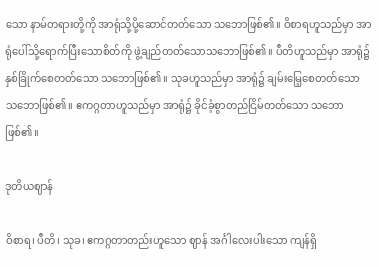သော နာမ်တရားတို့ကို အာရုံသို့ပို့ဆောင်တတ်သော သဘောဖြစ်၏။ ဝိစာရဟူသည်မှာ အာရုံပေါ်သို့ရောက်ပြီးသောစိတ်ကို ဖွဲ့ချည်တတ်သောသဘောဖြစ်၏။ ပီတိဟူသည်မှာ အာရုံ၌နှစ်ခြိုက်စေတတ်သော သဘောဖြစ်၏။ သုခဟူသည်မှာ အာရုံ၌ ချမ်းမြေ့စေတတ်သော သဘောဖြစ်၏။ ဧကဂ္ဂတာဟူသည်မှာ အာရုံ၌ ခိုင်ခံ့စွာတည်ငြိမ်တတ်သော သဘောဖြစ်၏။

ဒုတိယဈာန်

ဝိစာရ၊ ပီတိ၊ သုခ၊ ဧကဂ္ဂတာတည်းဟူသော ဈာန် အင်္ဂါလေးပါးသော ကျန်ရှိ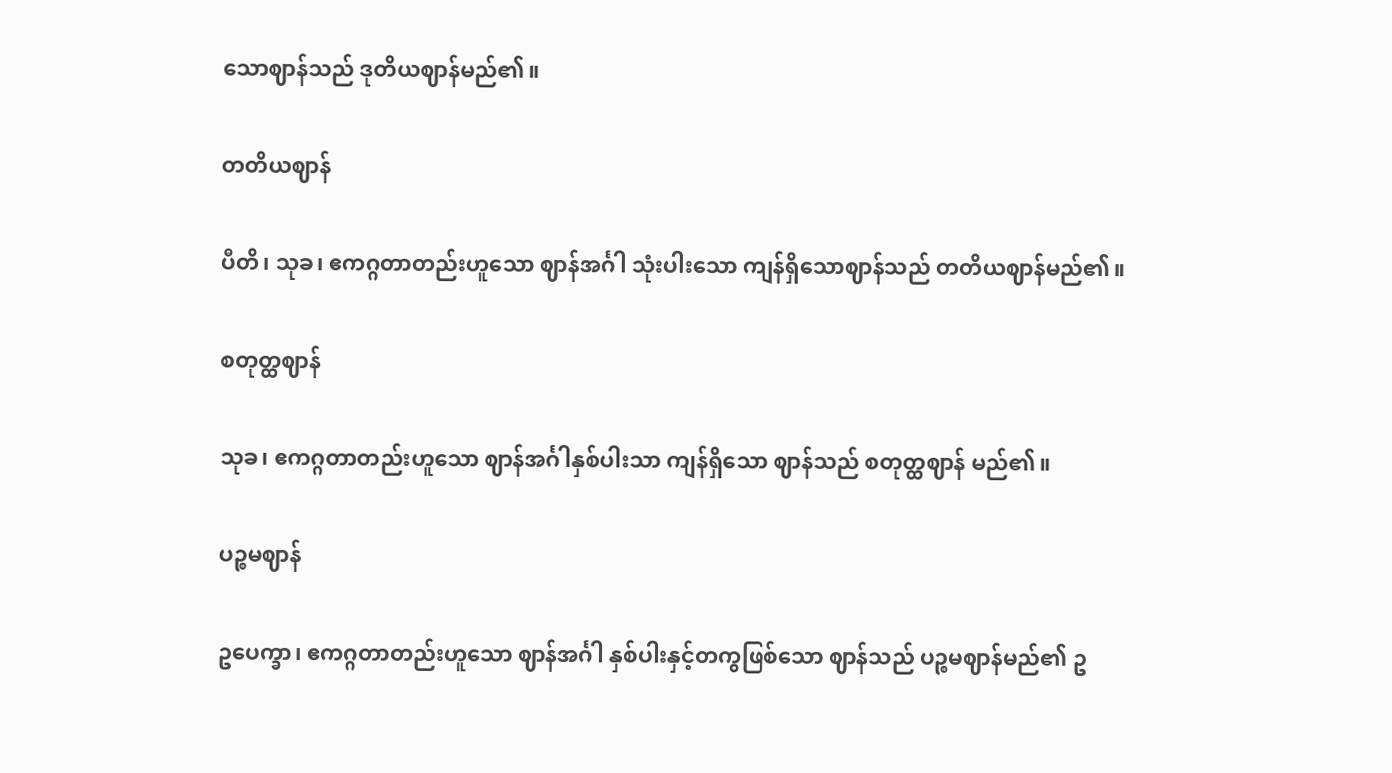သောဈာန်သည် ဒုတိယဈာန်မည်၏။

တတိယဈာန်

ပီတိ၊ သုခ၊ ဧကဂ္ဂတာတည်းဟူသော ဈာန်အင်္ဂါ သုံးပါးသော ကျန်ရှိသောဈာန်သည် တတိယဈာန်မည်၏။

စတုတ္ထဈာန်

သုခ၊ ဧကဂ္ဂတာတည်းဟူသော ဈာန်အင်္ဂါနှစ်ပါးသာ ကျန်ရှိသော ဈာန်သည် စတုတ္ထဈာန် မည်၏။

ပဉ္စမဈာန်

ဥပေက္ခာ၊ ဧကဂ္ဂတာတည်းဟူသော ဈာန်အင်္ဂါ နှစ်ပါးနှင့်တကွဖြစ်သော ဈာန်သည် ပဉ္စမဈာန်မည်၏ ဥ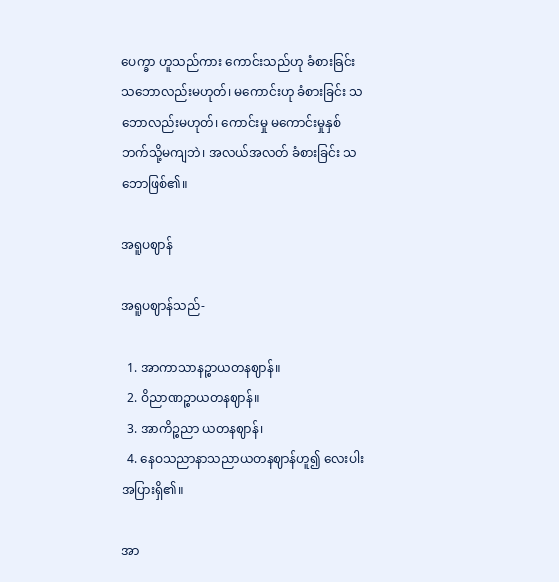ပေက္ခာ ဟူသည်ကား ကောင်းသည်ဟု ခံစားခြင်းသဘောလည်းမဟုတ်၊ မကောင်းဟု ခံစားခြင်း သဘောလည်းမဟုတ်၊ ကောင်းမှု မကောင်းမှုနှစ်ဘက်သို့မကျဘဲ၊ အလယ်အလတ် ခံစားခြင်း သဘောဖြစ်၏။

အရူပဈာန်

အရူပဈာန်သည်-

  1. အာကာသာနဉ္စာယတနဈာန်။
  2. ဝိညာဏဉ္စာယတနဈာန်။
  3. အာကိဉ္စညာ ယတနဈာန်၊
  4. နေဝသညာနာသညာယတနဈာန်ဟူ၍ လေးပါးအပြားရှိ၏။

အာ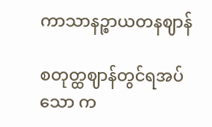ကာသာနဉ္စာယတနဈာန်

စတုတ္ထဈာန်တွင်ရအပ်သော က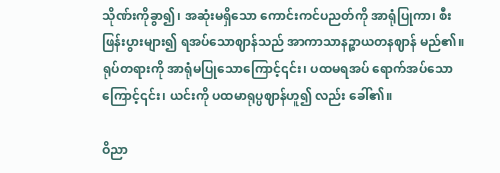သိုဏ်းကိုခွာ၍၊ အဆုံးမရှိသော ကောင်းကင်ပညတ်ကို အာရုံပြုကာ၊ စီးဖြန်းပွားများ၍ ရအပ်သောဈာန်သည် အာကာသာနဉ္စာယတနဈာန် မည်၏။ ရုပ်တရားကို အာရုံမပြုသောကြောင့်၎င်း၊ ပထမရအပ် ရောက်အပ်သောကြောင့်၎င်း၊ ယင်းကို ပထမာရုပ္ပဈာန်ဟူ၍ လည်း ခေါ်၏။

ဝိညာ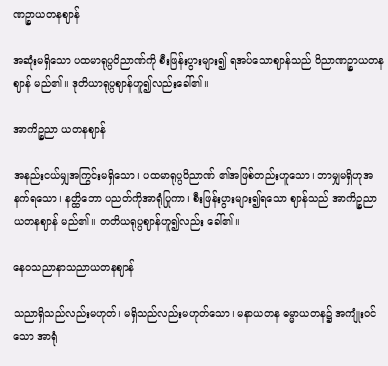ဏဉ္စာယတနဈာန်

အဆုံးမရှိသော ပထမာရုပ္ပဝိညာဏ်ကို စီးဖြန်းပွားများ၍ ရအပ်သောဈာန်သည် ဝိညာဏဉ္စာယတနဈာန် မည်၏။ ဒုတိယာရုပ္ပဈာန်ဟူ၍လည်းခေါ်၏။

အာကိဉ္စညာ ယတနဈာန်

အနည်းငယ်မျှအကြွင်းမရှိသော၊ ပထမာရုပ္ပဝိညာဏ် ၏အဖြစ်တည်းဟူသော၊ ဘာမျှမရှိဟုအနက်ရသော၊ နတ္ထိဘော ပညတ်ကိုအာရုံပြုကာ၊ စီးဖြန်းပွားများ၍ရသော ဈာန်သည် အာကိဉ္စညာယတနဈာန် မည်၏။ တတိယရုပ္ပဈာန်ဟူ၍လည်း ခေါ်၏။

နေဝသညာနာသညာယတနဈာန်

သညာရှိသည်လည်းမဟုတ်၊ မရှိသည်လည်းမဟုတ်သော၊ မနာယတန ဓမ္မာယတန၌ အကျုံးဝင်သော အာရုံ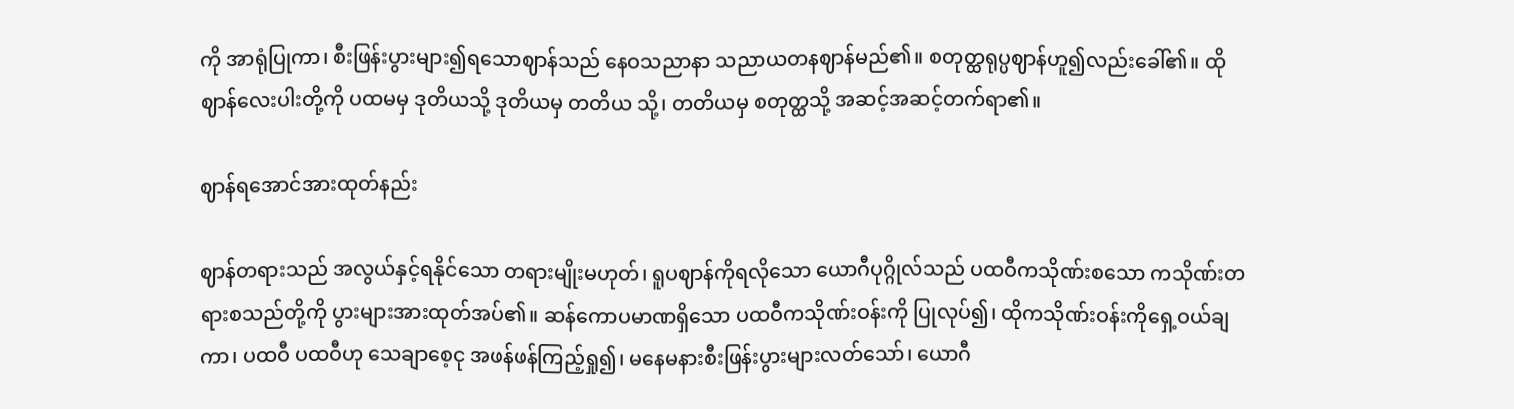ကို အာရုံပြုကာ၊ စီးဖြန်းပွားများ၍ရသောဈာန်သည် နေဝသညာနာ သညာယတနဈာန်မည်၏။ စတုတ္ထရုပ္ပဈာန်ဟူ၍လည်းခေါ်၏။ ထိုဈာန်လေးပါးတို့ကို ပထမမှ ဒုတိယသို့ ဒုတိယမှ တတိယ သို့၊ တတိယမှ စတုတ္ထသို့ အဆင့်အဆင့်တက်ရာ၏။

ဈာန်ရအောင်အားထုတ်နည်း

ဈာန်တရားသည် အလွယ်နှင့်ရနိုင်သော တရားမျိုးမဟုတ်၊ ရူပဈာန်ကိုရလိုသော ယောဂီပုဂ္ဂိုလ်သည် ပထဝီကသိုဏ်းစသော ကသိုဏ်းတရားစသည်တို့ကို ပွားများအားထုတ်အပ်၏။ ဆန်ကောပမာဏရှိသော ပထဝီကသိုဏ်းဝန်းကို ပြုလုပ်၍၊ ထိုကသိုဏ်းဝန်းကိုရှေ့ဝယ်ချကာ၊ ပထဝီ ပထဝီဟု သေချာစေ့ငု အဖန်ဖန်ကြည့်ရှု၍၊ မနေမနားစီးဖြန်းပွားများလတ်သော်၊ ယောဂီ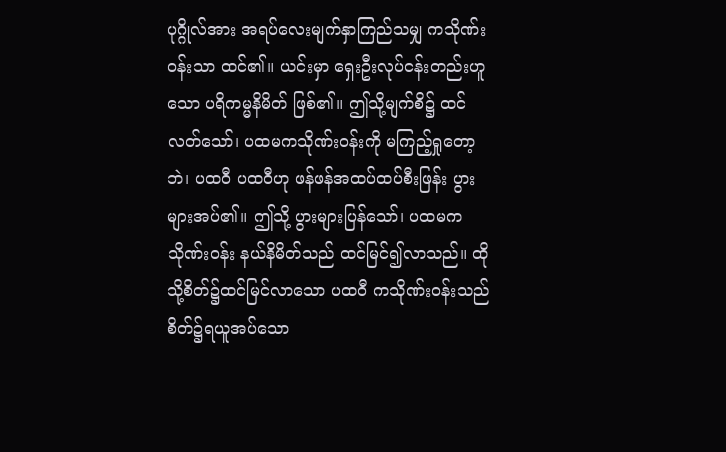ပုဂ္ဂိုလ်အား အရပ်လေးမျက်နှာကြည်သမျှ ကသိုဏ်းဝန်းသာ ထင်၏။ ယင်းမှာ ရှေးဦးလုပ်ငန်းတည်းဟူသော ပရိကမ္မနိမိတ် ဖြစ်၏။ ဤသို့မျက်စိ၌ ထင်လတ်သော်၊ ပထမကသိုဏ်းဝန်းကို မကြည့်ရှုတော့ဘဲ၊ ပထဝီ ပထဝီဟု ဖန်ဖန်အထပ်ထပ်စီးဖြန်း ပွားများအပ်၏။ ဤသို့ ပွားများပြန်သော်၊ ပထမကသိုဏ်းဝန်း နယ်နိမိတ်သည် ထင်မြင်၍လာသည်။ ထိုသို့စိတ်၌ထင်မြင်လာသော ပထဝီ ကသိုဏ်းဝန်းသည် စိတ်၌ရယူအပ်သော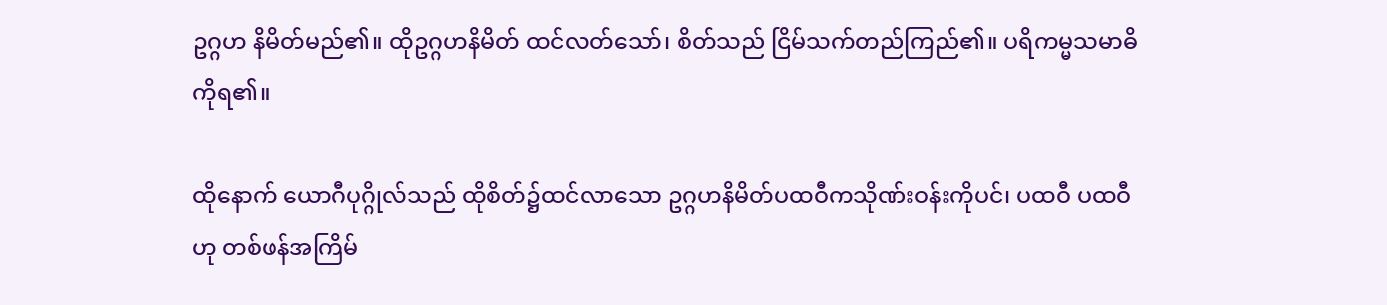ဥဂ္ဂဟ နိမိတ်မည်၏။ ထိုဥဂ္ဂဟနိမိတ် ထင်လတ်သော်၊ စိတ်သည် ငြိမ်သက်တည်ကြည်၏။ ပရိကမ္မသမာဓိကိုရ၏။

ထိုနောက် ယောဂီပုဂ္ဂိုလ်သည် ထိုစိတ်၌ထင်လာသော ဥဂ္ဂဟနိမိတ်ပထဝီကသိုဏ်းဝန်းကိုပင်၊ ပထဝီ ပထဝီဟု တစ်ဖန်အကြိမ်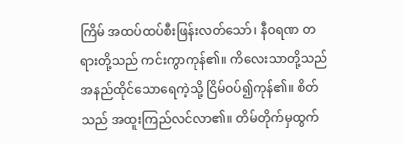ကြိမ် အထပ်ထပ်စီးဖြန်းလတ်သော်၊ နီဝရဏ တရားတို့သည် ကင်းကွာကုန်၏။ ကိလေးသာတို့သည် အနည်ထိုင်သောရေကဲ့သို့ ငြိမ်ဝပ်၍ကုန်၏။ စိတ်သည် အထူးကြည်လင်လာ၏။ တိမ်တိုက်မှထွက်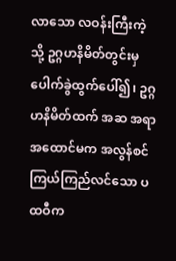လာသော လဝန်းကြီးကဲ့သို့ ဥဂ္ဂဟနိမိတ်တွင်းမှ ပေါက်ခွဲထွက်ပေါ်၍၊ ဥဂ္ဂဟနိမိတ်ထက် အဆ အရာအထောင်မက အလွန်စင်ကြယ်ကြည်လင်သော ပထဝီက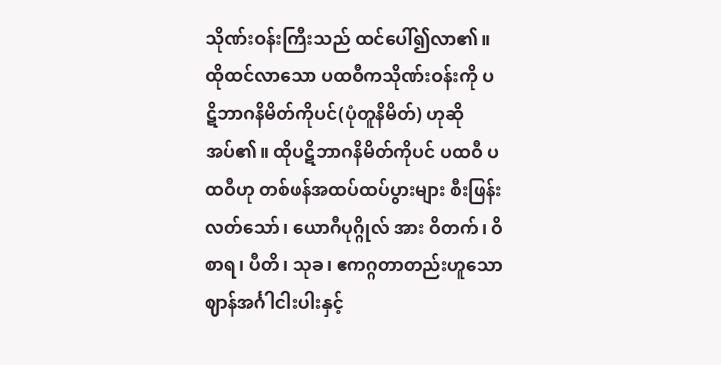သိုဏ်းဝန်းကြီးသည် ထင်ပေါ်၍လာ၏။ ထိုထင်လာသော ပထဝီကသိုဏ်းဝန်းကို ပဋိဘာဂနိမိတ်ကိုပင်(ပုံတူနိမိတ်) ဟုဆိုအပ်၏။ ထိုပဋိဘာဂနိမိတ်ကိုပင် ပထဝီ ပထဝီဟု တစ်ဖန်အထပ်ထပ်ပွားများ စီးဖြန်းလတ်သော်၊ ယောဂီပုဂ္ဂိုလ် အား ဝိတက်၊ ဝိစာရ၊ ပီတိ၊ သုခ၊ ဧကဂ္ဂတာတည်းဟူသော ဈာန်အင်္ဂါငါးပါးနှင့်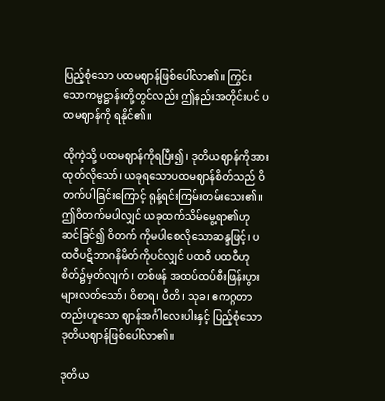ပြည့်စုံသော ပထမဈာန်ဖြစ်ပေါ်လာ၏။ ကြွင်းသောကမ္မဋ္ဌာန်းတို့တွင်လည်း ဤနည်းအတိုင်းပင် ပထမဈာန်ကို ရနိုင်၏။

ထိုကဲ့သို့ ပထမဈာန်ကိုရပြီး၍၊ ဒုတိယဈာန်ကိုအားထုတ်လိုသော်၊ ယခုရသောပထမဈာန်စိတ်သည် ဝိတက်ပါခြင်းကြောင့် ရုန့်ရင်းကြမ်းတမ်းသေး၏။ ဤဝိတက်မပါလျှင် ယခုထက်သိမ်မွေ့ရာ၏ဟု ဆင်ခြင်၍ ဝိတက် ကိုမပါစေလိုသောဆန္ဒဖြင့်၊ ပထဝီပဋိဘာဂနိမိတ်ကိုပင်လျှင် ပထဝီ ပထဝီဟု စိတ်၌မှတ်လျက်၊ တစ်ဖန် အထပ်ထပ်စီးဖြန်းပွားများလတ်သော်၊ ဝိစာရ၊ ပီတိ၊ သုခ၊ ဧကဂ္ဂတာတည်းဟူသော ဈာန်အင်္ဂါလေးပါးနှင့် ပြည့်စုံသော ဒုတိယဈာန်ဖြစ်ပေါ်လာ၏။

ဒုတိယ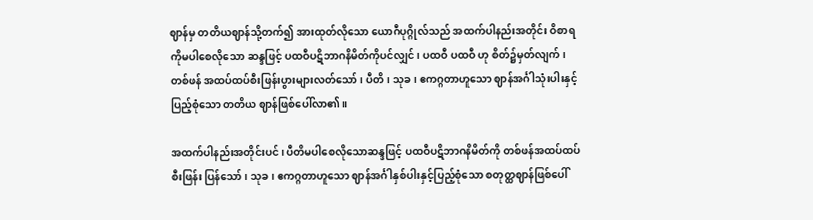ဈာန်မှ တတိယဈာန်သို့တက်၍ အားထုတ်လိုသော ယောဂီပုဂ္ဂိုလ်သည် အထက်ပါနည်းအတိုင်း ဝိစာရကိုမပါစေလိုသော ဆန္ဒဖြင့် ပထဝီပဋိဘာဂနိမိတ်ကိုပင်လျှင်၊ ပထဝီ ပထဝီ ဟု စိတ်၌မှတ်လျက်၊ တစ်ဖန် အထပ်ထပ်စီးဖြန်းပွားများလတ်သော်၊ ပီတိ၊ သုခ၊ ဧကဂ္ဂတာဟူသော ဈာန်အင်္ဂါသုံးပါးနှင့် ပြည့်စုံသော တတိယ ဈာန်ဖြစ်ပေါ်လာ၏။

အထက်ပါနည်းအတိုင်းပင်၊ ပီတိမပါစေလိုသောဆန္ဒဖြင့် ပထဝီပဋိဘာဂနိမိတ်ကို တစ်ဖန်အထပ်ထပ်စီးဖြန်း ပြန်သော်၊ သုခ၊ ဧကဂ္ဂတာဟူသော ဈာန်အင်္ဂါနှစ်ပါးနှင့်ပြည့်စုံသော စတုတ္ထဈာန်ဖြစ်ပေါ်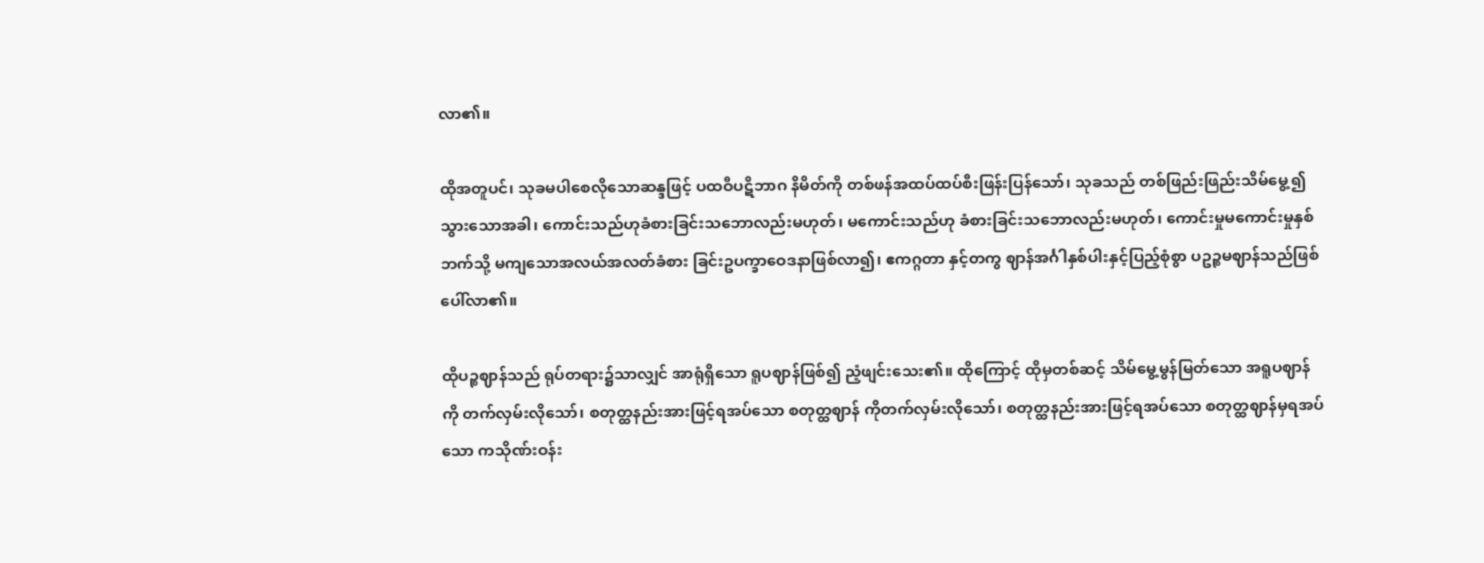လာ၏။

ထိုအတူပင်၊ သုခမပါစေလိုသောဆန္ဒဖြင့် ပထဝီပဋိဘာဂ နိမိတ်ကို တစ်ဖန်အထပ်ထပ်စီးဖြန်းပြန်သော်၊ သုခသည် တစ်ဖြည်းဖြည်းသိမ်မွေ့၍သွားသောအခါ၊ ကောင်းသည်ဟုခံစားခြင်းသဘောလည်းမဟုတ်၊ မကောင်းသည်ဟု ခံစားခြင်းသဘောလည်းမဟုတ်၊ ကောင်းမှုမကောင်းမှုနှစ်ဘက်သို့ မကျသောအလယ်အလတ်ခံစား ခြင်းဥပက္ခာဝေဒနာဖြစ်လာ၍၊ ဧကဂ္ဂတာ နှင့်တကွ ဈာန်အင်္ဂါနှစ်ပါးနှင့်ပြည့်စုံစွာ ပဥဉ္စမဈာန်သည်ဖြစ်ပေါ်လာ၏။

ထိုပဉ္စဈာန်သည် ရုပ်တရား၌သာလျှင် အာရုံရှိသော ရူပဈာန်ဖြစ်၍ ညံ့ဖျင်းသေး၏။ ထိုကြောင့် ထိုမှတစ်ဆင့် သိမ်မွေ့မွန်မြတ်သော အရူပဈာန်ကို တက်လှမ်းလိုသော်၊ စတုတ္ထနည်းအားဖြင့်ရအပ်သော စတုတ္ထဈာန် ကိုတက်လှမ်းလိုသော်၊ စတုတ္ထနည်းအားဖြင့်ရအပ်သော စတုတ္ထဈာန်မှရအပ်သော ကသိုဏ်းဝန်း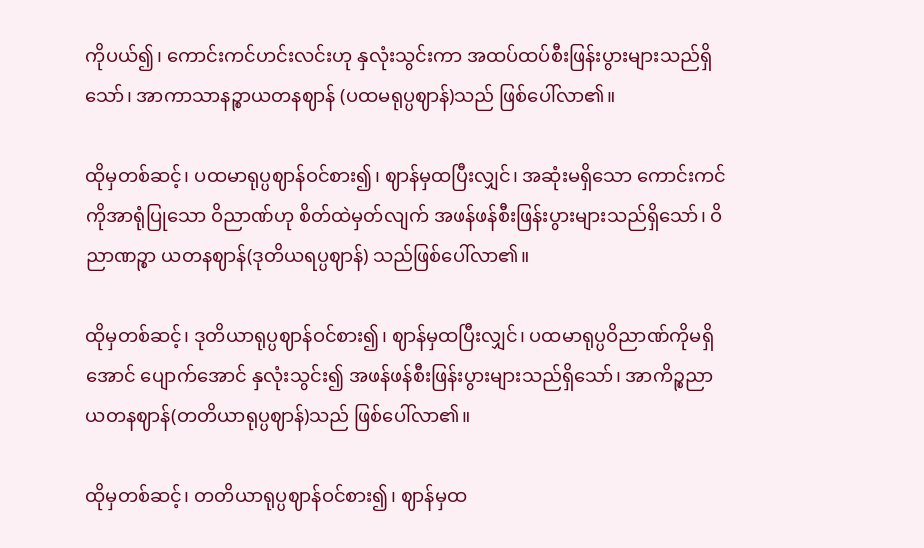ကိုပယ်၍၊ ကောင်းကင်ဟင်းလင်းဟု နှလုံးသွင်းကာ အထပ်ထပ်စီးဖြန်းပွားများသည်ရှိသော်၊ အာကာသာနဉ္စာယတနဈာန် (ပထမရုပ္ပဈာန်)သည် ဖြစ်ပေါ်လာ၏။

ထိုမှတစ်ဆင့်၊ ပထမာရုပ္ပဈာန်ဝင်စား၍၊ ဈာန်မှထပြီးလျှင်၊ အဆုံးမရှိသော ကောင်းကင်ကိုအာရုံပြုသော ဝိညာဏ်ဟု စိတ်ထဲမှတ်လျက် အဖန်ဖန်စီးဖြန်းပွားများသည်ရှိသော်၊ ဝိညာဏဉ္စာ ယတနဈာန်(ဒုတိယရပ္ပဈာန်) သည်ဖြစ်ပေါ်လာ၏။

ထိုမှတစ်ဆင့်၊ ဒုတိယာရုပ္ပဈာန်ဝင်စား၍၊ ဈာန်မှထပြီးလျှင်၊ ပထမာရုပ္ပဝိညာဏ်ကိုမရှိအောင် ပျောက်အောင် နှလုံးသွင်း၍ အဖန်ဖန်စီးဖြန်းပွားများသည်ရှိသော်၊ အာကိဉ္စညာ ယတနဈာန်(တတိယာရုပ္ပဈာန်)သည် ဖြစ်ပေါ်လာ၏။

ထိုမှတစ်ဆင့်၊ တတိယာရုပ္ပဈာန်ဝင်စား၍၊ ဈာန်မှထ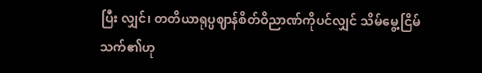ပြီး လျှင်၊ တတိယာရုပ္ပဈာန်စိတ်ဝိညာဏ်ကိုပင်လျှင် သိမ်မွေ့ငြိမ် သက်၏ဟု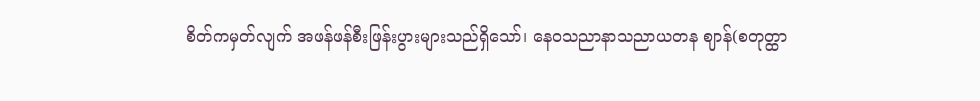စိတ်ကမှတ်လျက် အဖန်ဖန်စီးဖြန်းပွားများသည်ရှိသော်၊ နေဝသညာနာသညာယတန ဈာန်(စတုတ္ထာ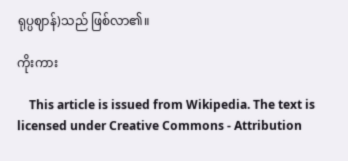ရုပ္ပဈာန်)သည် ဖြစ်လာ၏။

ကိုးကား

    This article is issued from Wikipedia. The text is licensed under Creative Commons - Attribution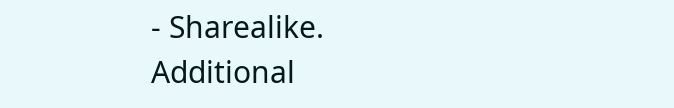- Sharealike. Additional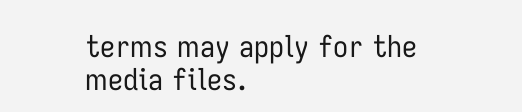terms may apply for the media files.